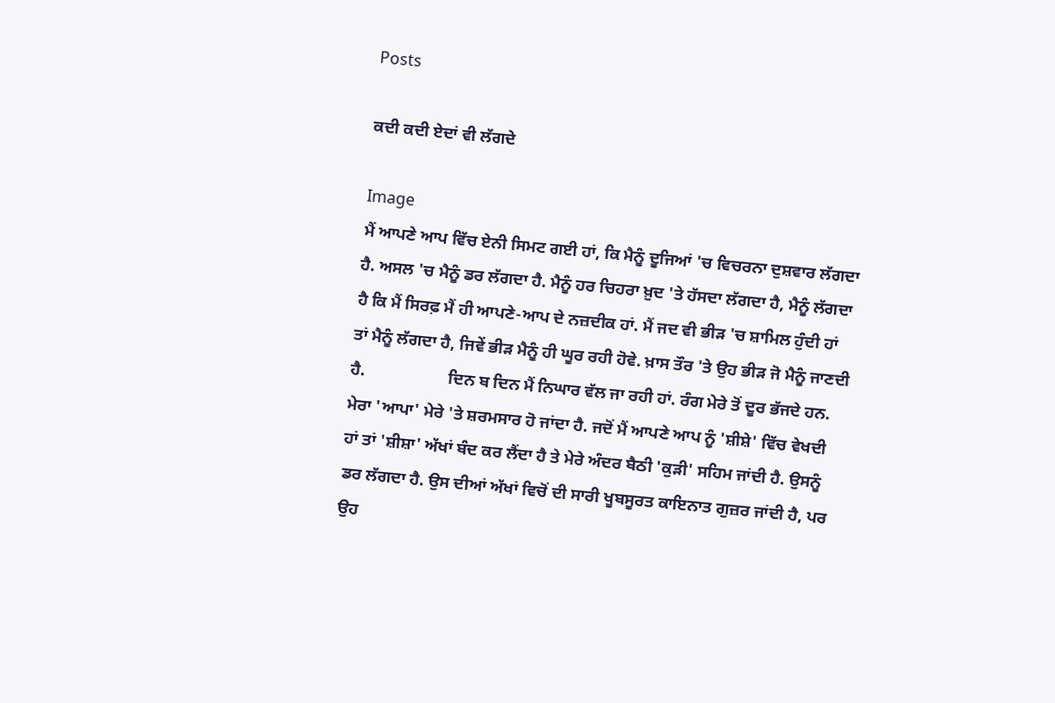Posts

ਕਦੀ ਕਦੀ ਏਦਾਂ ਵੀ ਲੱਗਦੇ

Image
ਮੈਂ ਆਪਣੇ ਆਪ ਵਿੱਚ ਏਨੀ ਸਿਮਟ ਗਈ ਹਾਂ, ਕਿ ਮੈਨੂੰ ਦੂਜਿਆਂ 'ਚ ਵਿਚਰਨਾ ਦੁਸ਼ਵਾਰ ਲੱਗਦਾ ਹੈ. ਅਸਲ 'ਚ ਮੈਨੂੰ ਡਰ ਲੱਗਦਾ ਹੈ. ਮੈਨੂੰ ਹਰ ਚਿਹਰਾ ਖ਼ੁਦ 'ਤੇ ਹੱਸਦਾ ਲੱਗਦਾ ਹੈ, ਮੈਨੂੰ ਲੱਗਦਾ ਹੈ ਕਿ ਮੈਂ ਸਿਰਫ਼ ਮੈਂ ਹੀ ਆਪਣੇ-ਆਪ ਦੇ ਨਜ਼ਦੀਕ ਹਾਂ. ਮੈਂ ਜਦ ਵੀ ਭੀੜ 'ਚ ਸ਼ਾਮਿਲ ਹੁੰਦੀ ਹਾਂ ਤਾਂ ਮੈਨੂੰ ਲੱਗਦਾ ਹੈ, ਜਿਵੇਂ ਭੀੜ ਮੈਨੂੰ ਹੀ ਘੂਰ ਰਹੀ ਹੋਵੇ. ਖ਼ਾਸ ਤੌਰ 'ਤੇ ਉਹ ਭੀੜ ਜੋ ਮੈਨੂੰ ਜਾਣਦੀ ਹੈ.                    ਦਿਨ ਬ ਦਿਨ ਮੈਂ ਨਿਘਾਰ ਵੱਲ ਜਾ ਰਹੀ ਹਾਂ. ਰੰਗ ਮੇਰੇ ਤੋਂ ਦੂਰ ਭੱਜਦੇ ਹਨ. ਮੇਰਾ 'ਆਪਾ' ਮੇਰੇ 'ਤੇ ਸ਼ਰਮਸਾਰ ਹੋ ਜਾਂਦਾ ਹੈ. ਜਦੋਂ ਮੈਂ ਆਪਣੇ ਆਪ ਨੂੰ 'ਸ਼ੀਸ਼ੇ' ਵਿੱਚ ਵੇਖਦੀ ਹਾਂ ਤਾਂ 'ਸ਼ੀਸ਼ਾ' ਅੱਖਾਂ ਬੰਦ ਕਰ ਲੈਂਦਾ ਹੈ ਤੇ ਮੇਰੇ ਅੰਦਰ ਬੈਠੀ 'ਕੁੜੀ' ਸਹਿਮ ਜਾਂਦੀ ਹੈ. ਉਸਨੂੰ ਡਰ ਲੱਗਦਾ ਹੈ. ਉਸ ਦੀਆਂ ਅੱਖਾਂ ਵਿਚੋਂ ਦੀ ਸਾਰੀ ਖੂਬਸੂਰਤ ਕਾਇਨਾਤ ਗੁਜ਼ਰ ਜਾਂਦੀ ਹੈ, ਪਰ ਉਹ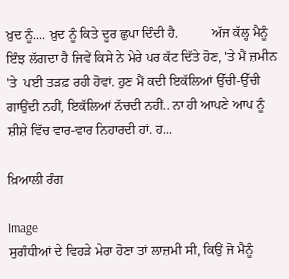ਖ਼ੁਦ ਨੂੰ.... ਖ਼ੁਦ ਨੂੰ ਕਿਤੇ ਦੂਰ ਛੁਪਾ ਦਿੰਦੀ ਹੈ.          ਅੱਜ ਕੱਲ੍ਹ ਮੈਨੂੰ ਇੰਝ ਲੱਗਦਾ ਹੈ ਜਿਵੇਂ ਕਿਸੇ ਨੇ ਮੇਰੇ ਪਰ ਕੱਟ ਦਿੱਤੇ ਹੋਣ, 'ਤੇ ਮੈਂ ਜ਼ਮੀਨ 'ਤੇ  ਪਈ ਤੜਫ਼ ਰਹੀ ਹੋਵਾਂ. ਹੁਣ ਮੈਂ ਕਦੀ ਇਕੱਲਿਆਂ ਉੱਚੀ-ਉੱਚੀ ਗਾਉਂਦੀ ਨਹੀਂ, ਇਕੱਲਿਆਂ ਨੱਚਦੀ ਨਹੀਂ.. ਨਾ ਹੀ ਆਪਣੇ ਆਪ ਨੂੰ ਸ਼ੀਸ਼ੇ ਵਿੱਚ ਵਾਰ-ਵਾਰ ਨਿਹਾਰਦੀ ਹਾਂ. ਹ...

ਖ਼ਿਆਲੀ ਰੰਗ

Image
ਸੁਗੰਧੀਆਂ ਦੇ ਵਿਹੜੇ ਮੇਰਾ ਹੋਣਾ ਤਾਂ ਲਾਜ਼ਮੀ ਸੀ, ਕਿਉਂ ਜੋ ਮੈਨੂੰ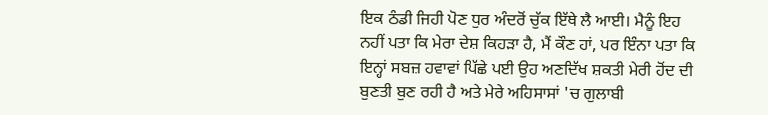ਇਕ ਠੰਡੀ ਜਿਹੀ ਪੋਣ ਧੁਰ ਅੰਦਰੋਂ ਚੁੱਕ ਇੱਥੇ ਲੈ ਆਈ। ਮੈਨੂੰ ਇਹ ਨਹੀਂ ਪਤਾ ਕਿ ਮੇਰਾ ਦੇਸ਼ ਕਿਹੜਾ ਹੈ, ਮੈਂ ਕੌਣ ਹਾਂ, ਪਰ ਇੰਨਾ ਪਤਾ ਕਿ ਇਨ੍ਹਾਂ ਸਬਜ਼ ਹਵਾਵਾਂ ਪਿੱਛੇ ਪਈ ਉਹ ਅਣਦਿੱਖ ਸ਼ਕਤੀ ਮੇਰੀ ਹੋਂਦ ਦੀ ਬੁਣਤੀ ਬੁਣ ਰਹੀ ਹੈ ਅਤੇ ਮੇਰੇ ਅਹਿਸਾਸਾਂ 'ਚ ਗੁਲਾਬੀ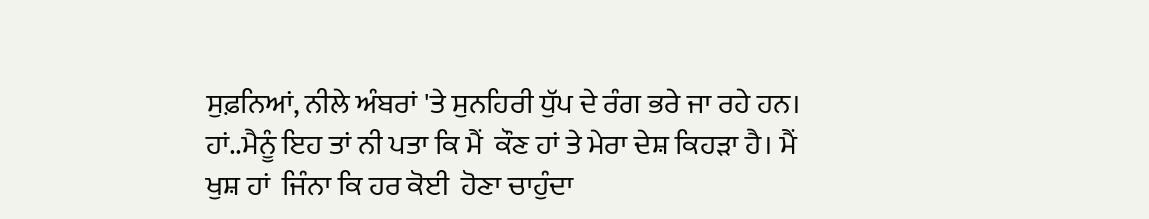ਸੁਫ਼ਨਿਆਂ, ਨੀਲੇ ਅੰਬਰਾਂ 'ਤੇ ਸੁਨਹਿਰੀ ਧੁੱਪ ਦੇ ਰੰਗ ਭਰੇ ਜਾ ਰਹੇ ਹਨ। ਹਾਂ..ਮੈਨੂੰ ਇਹ ਤਾਂ ਨੀ ਪਤਾ ਕਿ ਮੈਂ  ਕੌਣ ਹਾਂ ਤੇ ਮੇਰਾ ਦੇਸ਼ ਕਿਹੜਾ ਹੈ। ਮੈਂ ਖੁਸ਼ ਹਾਂ  ਜਿੰਨਾ ਕਿ ਹਰ ਕੋਈ  ਹੋਣਾ ਚਾਹੁੰਦਾ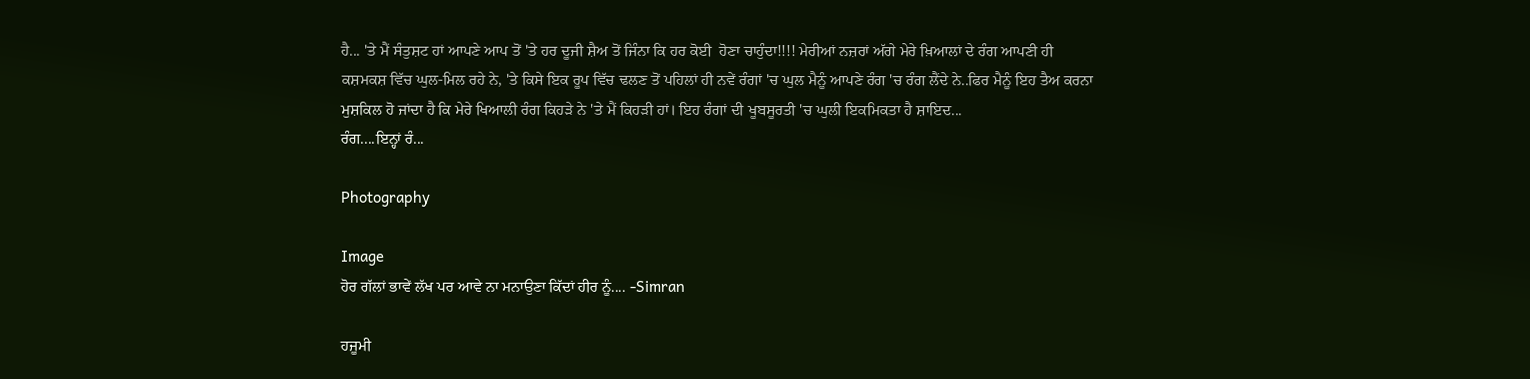ਹੈ... 'ਤੇ ਮੈਂ ਸੰਤੁਸ਼ਟ ਹਾਂ ਆਪਣੇ ਆਪ ਤੋਂ 'ਤੇ ਹਰ ਦੂਜੀ ਸ਼ੈਅ ਤੋਂ ਜਿੰਨਾ ਕਿ ਹਰ ਕੋਈ  ਹੋਣਾ ਚਾਹੁੰਦਾ!!!! ਮੇਰੀਆਂ ਨਜ਼ਰਾਂ ਅੱਗੇ ਮੇਰੇ ਖ਼ਿਆਲਾਂ ਦੇ ਰੰਗ ਆਪਣੀ ਹੀ ਕਸ਼ਮਕਸ਼ ਵਿੱਚ ਘੁਲ-ਮਿਲ ਰਹੇ ਨੇ, 'ਤੇ ਕਿਸੇ ਇਕ ਰੂਪ ਵਿੱਚ ਢਲਣ ਤੋਂ ਪਹਿਲਾਂ ਹੀ ਨਵੇਂ ਰੰਗਾਂ 'ਚ ਘੁਲ ਮੈਨੂੰ ਆਪਣੇ ਰੰਗ 'ਚ ਰੰਗ ਲੈਂਦੇ ਨੇ..ਫਿਰ ਮੈਨੂੰ ਇਹ ਤੈਅ ਕਰਨਾ ਮੁਸ਼ਕਿਲ ਹੋ ਜਾਂਦਾ ਹੈ ਕਿ ਮੇਰੇ ਖਿਆਲੀ ਰੰਗ ਕਿਹੜੇ ਨੇ 'ਤੇ ਮੈਂ ਕਿਹੜੀ ਹਾਂ। ਇਹ ਰੰਗਾਂ ਦੀ ਖੂਬਸੂਰਤੀ 'ਚ ਘੁਲੀ ਇਕਮਿਕਤਾ ਹੈ ਸ਼ਾਇਦ...                                ਰੰਗ....ਇਨ੍ਹਾਂ ਰੰ...

Photography

Image
ਹੋਰ ਗੱਲਾਂ ਭਾਵੇਂ ਲੱਖ ਪਰ ਆਵੇ ਨਾ ਮਨਾਉਣਾ ਕਿੱਦਾਂ ਹੀਰ ਨੂੰ.... -Simran

ਹਜੂਮੀ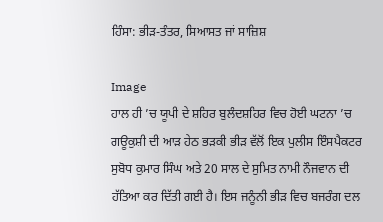ਹਿੰਸਾ: ਭੀੜ-ਤੰਤਰ, ਸਿਆਸਤ ਜਾਂ ਸਾਜ਼ਿਸ਼

Image
ਹਾਲ ਹੀ ’ਚ ਯੂਪੀ ਦੇ ਸ਼ਹਿਰ ਬੁਲੰਦਸ਼ਹਿਰ ਵਿਚ ਹੋਈ ਘਟਨਾ ’ਚ ਗਊਕੁਸ਼ੀ ਦੀ ਆੜ ਹੇਠ ਭੜਕੀ ਭੀੜ ਵੱਲੋਂ ਇਕ ਪੁਲੀਸ ਇੰਸਪੈਕਟਰ ਸੁਬੋਧ ਕੁਮਾਰ ਸਿੰਘ ਅਤੇ 20 ਸਾਲ ਦੇ ਸੁਮਿਤ ਨਾਮੀ ਨੌਜਵਾਨ ਦੀ ਹੱਤਿਆ ਕਰ ਦਿੱਤੀ ਗਈ ਹੈ। ਇਸ ਜਨੂੰਨੀ ਭੀੜ ਵਿਚ ਬਜਰੰਗ ਦਲ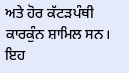ਅਤੇ ਹੋਰ ਕੱਟੜਪੰਥੀ ਕਾਰਕੁੰਨ ਸ਼ਾਮਿਲ ਸਨ। ਇਹ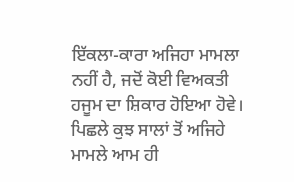ਇੱਕਲਾ-ਕਾਰਾ ਅਜਿਹਾ ਮਾਮਲਾ ਨਹੀਂ ਹੈ, ਜਦੋਂ ਕੋਈ ਵਿਅਕਤੀ ਹਜੂਮ ਦਾ ਸ਼ਿਕਾਰ ਹੋਇਆ ਹੋਵੇ। ਪਿਛਲੇ ਕੁਝ ਸਾਲਾਂ ਤੋਂ ਅਜਿਹੇ ਮਾਮਲੇ ਆਮ ਹੀ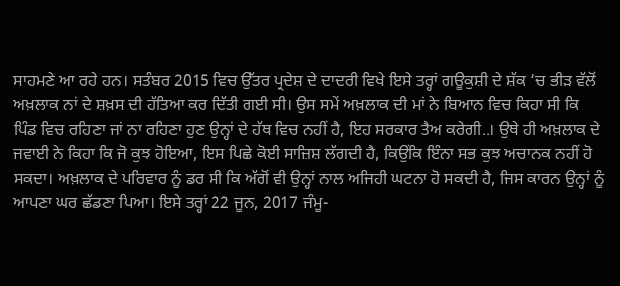ਸਾਹਮਣੇ ਆ ਰਹੇ ਹਨ। ਸਤੰਬਰ 2015 ਵਿਚ ਉੱਤਰ ਪ੍ਰਦੇਸ਼ ਦੇ ਦਾਦਰੀ ਵਿਖੇ ਇਸੇ ਤਰ੍ਹਾਂ ਗਊਕੁਸ਼ੀ ਦੇ ਸ਼ੱਕ ‘ਚ ਭੀੜ ਵੱਲੋਂ ਅਖ਼ਲਾਕ ਨਾਂ ਦੇ ਸ਼ਖ਼ਸ ਦੀ ਹੱਤਿਆ ਕਰ ਦਿੱਤੀ ਗਈ ਸੀ। ਉਸ ਸਮੇਂ ਅਖ਼ਲਾਕ ਦੀ ਮਾਂ ਨੇ ਬਿਆਨ ਵਿਚ ਕਿਹਾ ਸੀ ਕਿ ਪਿੰਡ ਵਿਚ ਰਹਿਣਾ ਜਾਂ ਨਾ ਰਹਿਣਾ ਹੁਣ ਉਨ੍ਹਾਂ ਦੇ ਹੱਥ ਵਿਚ ਨਹੀਂ ਹੈ, ਇਹ ਸਰਕਾਰ ਤੈਅ ਕਰੇਗੀ..। ਉਥੇ ਹੀ ਅਖ਼ਲਾਕ ਦੇ ਜਵਾਈ ਨੇ ਕਿਹਾ ਕਿ ਜੋ ਕੁਝ ਹੋਇਆ, ਇਸ ਪਿਛੇ ਕੋਈ ਸਾਜ਼ਿਸ਼ ਲੱਗਦੀ ਹੈ, ਕਿਉਂਕਿ ਇੰਨਾ ਸਭ ਕੁਝ ਅਚਾਨਕ ਨਹੀਂ ਹੋ ਸਕਦਾ। ਅਖ਼ਲਾਕ ਦੇ ਪਰਿਵਾਰ ਨੂੰ ਡਰ ਸੀ ਕਿ ਅੱਗੋਂ ਵੀ ਉਨ੍ਹਾਂ ਨਾਲ ਅਜਿਹੀ ਘਟਨਾ ਹੋ ਸਕਦੀ ਹੈ, ਜਿਸ ਕਾਰਨ ਉਨ੍ਹਾਂ ਨੂੰ ਆਪਣਾ ਘਰ ਛੱਡਣਾ ਪਿਆ। ਇਸੇ ਤਰ੍ਹਾਂ 22 ਜੂਨ, 2017 ਜੰਮੂ-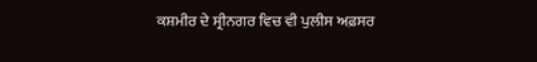ਕਸ਼ਮੀਰ ਦੇ ਸ੍ਰੀਨਗਰ ਵਿਚ ਵੀ ਪੁਲੀਸ ਅਫ਼ਸਰ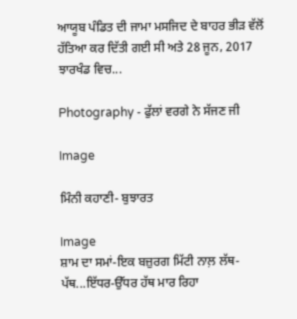ਆਯੂਬ ਪੰਡਿਤ ਦੀ ਜਾਮਾ ਮਸਜਿਦ ਦੇ ਬਾਹਰ ਭੀੜ ਵੱਲੋਂ ਹੱਤਿਆ ਕਰ ਦਿੱਤੀ ਗਈ ਸੀ ਅਤੇ 28 ਜੂਨ, 2017 ਝਾਰਖੰਡ ਵਿਚ...

Photography - ਫੁੱਲਾਂ ਵਰਗੇ ਨੇ ਸੱਜਣ ਜੀ

Image

ਮਿੰਨੀ ਕਹਾਣੀ- ਬੁਝਾਰਤ

Image
ਸ਼ਾਮ ਦਾ ਸਮਾਂ-ਇਕ ਬਜ਼ੁਰਗ ਮਿੱਟੀ ਨਾਲ਼ ਲੱਥ-ਪੱਥ...ਇੱਧਰ-ਉੱਧਰ ਹੱਥ ਮਾਰ ਰਿਹਾ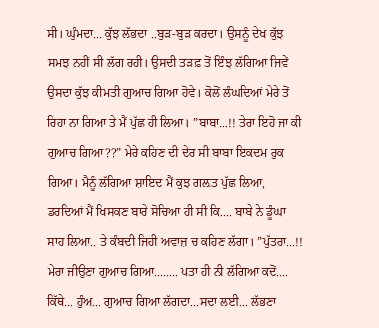ਸੀ। ਘੁੰਮਦਾ... ਕੁੱਝ ਲੱਭਦਾ ..ਬੁੜ-ਬੁੜ ਕਰਦਾ। ਉਸਨੂੰ ਦੇਖ ਕੁੱਝ ਸਮਝ ਨਹੀਂ ਸੀ ਲੱਗ ਰਹੀ। ਉਸਦੀ ਤੜਫ਼ ਤੋਂ ਇੰਝ ਲੱਗਿਆ ਜਿਵੇਂ ਉਸਦਾ ਕੁੱਝ ਕੀਮਤੀ ਗੁਆਚ ਗਿਆ ਹੋਵੇ। ਕੋਲੋਂ ਲੰਘਦਿਆਂ ਮੇਰੇ ਤੋਂ ਰਿਹਾ ਨਾ ਗਿਆ ਤੇ ਮੈਂ ਪੁੱਛ ਹੀ ਲਿਆ। ”ਬਾਬਾ...!! ਤੇਰਾ ਇਹੋ ਜਾ ਕੀ ਗੁਆਚ ਗਿਆ??” ਮੇਰੇ ਕਹਿਣ ਦੀ ਦੇਰ ਸੀ ਬਾਬਾ ਇਕਦਮ ਰੁਕ ਗਿਆ। ਮੈਨੂੰ ਲੱਗਿਆ ਸ਼ਾਇਦ ਮੈਂ ਕੁਝ ਗਲ਼ਤ ਪੁੱਛ ਲਿਆ, ਡਰਦਿਆਂ ਮੈਂ ਖਿਸਕਣ ਬਾਰੇ ਸੋਚਿਆ ਹੀ ਸੀ ਕਿ.... ਬਾਬੇ ਨੇ ਡੂੰਘਾ ਸਾਹ ਲਿਆ.. ਤੇ ਕੰਬਦੀ ਜਿਹੀ ਅਵਾਜ਼ ਚ ਕਹਿਣ ਲੱਗਾ। ”ਪੁੱਤਰਾ...!! ਮੇਰਾ ਜੀਉਣਾ ਗੁਆਚ ਗਿਆ........ ਪਤਾ ਹੀ ਨੀ ਲੱਗਿਆ ਕਦੋਂ.... ਕਿੱਥੇ... ਹੁੰਅ... ਗੁਆਚ ਗਿਆ ਲੱਗਦਾ...ਸਦਾ ਲਈ... ਲੱਭਣਾ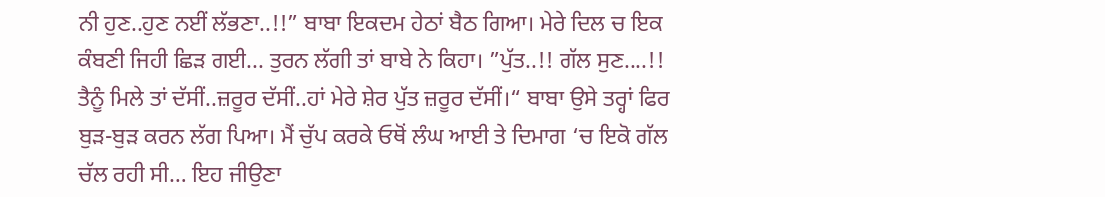ਨੀ ਹੁਣ..ਹੁਣ ਨਈਂ ਲੱਭਣਾ..!!” ਬਾਬਾ ਇਕਦਮ ਹੇਠਾਂ ਬੈਠ ਗਿਆ। ਮੇਰੇ ਦਿਲ ਚ ਇਕ ਕੰਬਣੀ ਜਿਹੀ ਛਿੜ ਗਈ... ਤੁਰਨ ਲੱਗੀ ਤਾਂ ਬਾਬੇ ਨੇ ਕਿਹਾ। ”ਪੁੱਤ..!! ਗੱਲ ਸੁਣ....!! ਤੈਨੂੰ ਮਿਲੇ ਤਾਂ ਦੱਸੀਂ..ਜ਼ਰੂਰ ਦੱਸੀਂ..ਹਾਂ ਮੇਰੇ ਸ਼ੇਰ ਪੁੱਤ ਜ਼ਰੂਰ ਦੱਸੀਂ।“ ਬਾਬਾ ਉਸੇ ਤਰ੍ਹਾਂ ਫਿਰ ਬੁੜ-ਬੁੜ ਕਰਨ ਲੱਗ ਪਿਆ। ਮੈਂ ਚੁੱਪ ਕਰਕੇ ਓਥੋਂ ਲੰਘ ਆਈ ਤੇ ਦਿਮਾਗ ‘ਚ ਇਕੋ ਗੱਲ ਚੱਲ ਰਹੀ ਸੀ… ਇਹ ਜੀਉਣਾ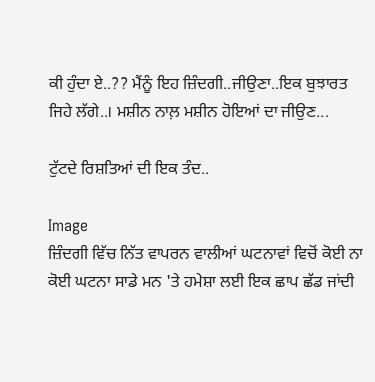ਕੀ ਹੁੰਦਾ ਏ..?? ਮੈਂਨੂੰ ਇਹ ਜ਼ਿੰਦਗੀ..ਜੀਉਣਾ..ਇਕ ਬੁਝਾਰਤ ਜਿਹੇ ਲੱਗੇ..। ਮਸ਼ੀਨ ਨਾਲ਼ ਮਸ਼ੀਨ ਹੋਇਆਂ ਦਾ ਜੀਉਣ...

ਟੁੱਟਦੇ ਰਿਸ਼ਤਿਆਂ ਦੀ ਇਕ ਤੰਦ..

Image
ਜ਼ਿੰਦਗੀ ਵਿੱਚ ਨਿੱਤ ਵਾਪਰਨ ਵਾਲੀਆਂ ਘਟਨਾਵਾਂ ਵਿਚੋਂ ਕੋਈ ਨਾ ਕੋਈ ਘਟਨਾ ਸਾਡੇ ਮਨ 'ਤੇ ਹਮੇਸ਼ਾ ਲਈ ਇਕ ਛਾਪ ਛੱਡ ਜਾਂਦੀ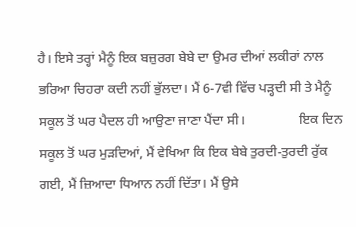ਹੈ। ਇਸੇ ਤਰ੍ਹਾਂ ਮੈਨੂੰ ਇਕ ਬਜ਼ੁਰਗ ਬੇਬੇ ਦਾ ਉਮਰ ਦੀਆਂ ਲਕੀਰਾਂ ਨਾਲ ਭਰਿਆ ਚਿਹਰਾ ਕਦੀ ਨਹੀਂ ਭੁੱਲਦਾ। ਮੈਂ 6-7ਵੀ ਵਿੱਚ ਪੜ੍ਹਦੀ ਸੀ ਤੇ ਮੈਨੂੰ ਸਕੂਲ ਤੋਂ ਘਰ ਪੈਦਲ ਹੀ ਆਉਣਾ ਜਾਣਾ ਪੈਂਦਾ ਸੀ।                ਇਕ ਦਿਨ ਸਕੂਲ ਤੋਂ ਘਰ ਮੁੜਦਿਆਂ, ਮੈਂ ਵੇਖਿਆ ਕਿ ਇਕ ਬੇਬੇ ਤੁਰਦੀ-ਤੁਰਦੀ ਰੁੱਕ ਗਈ, ਮੈਂ ਜ਼ਿਆਦਾ ਧਿਆਨ ਨਹੀਂ ਦਿੱਤਾ। ਮੈਂ ਉਸੇ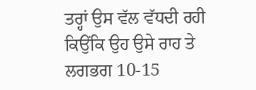ਤਰ੍ਹਾਂ ਉਸ ਵੱਲ ਵੱਧਦੀ ਰਹੀ ਕਿਉਂਕਿ ਉਹ ਉਸੇ ਰਾਹ ਤੇ ਲਗਭਗ 10-15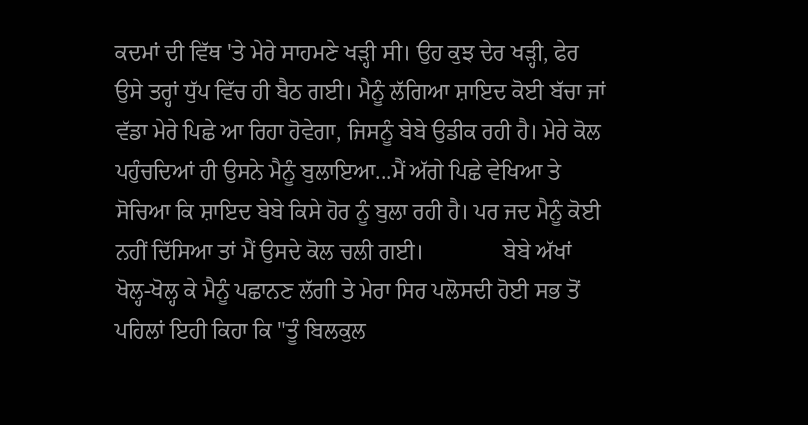ਕਦਮਾਂ ਦੀ ਵਿੱਥ 'ਤੇ ਮੇਰੇ ਸਾਹਮਣੇ ਖੜ੍ਹੀ ਸੀ। ਉਹ ਕੁਝ ਦੇਰ ਖੜ੍ਹੀ, ਫੇਰ ਉਸੇ ਤਰ੍ਹਾਂ ਧੁੱਪ ਵਿੱਚ ਹੀ ਬੈਠ ਗਈ। ਮੈਨੂੰ ਲੱਗਿਆ ਸ਼ਾਇਦ ਕੋਈ ਬੱਚਾ ਜਾਂ ਵੱਡਾ ਮੇਰੇ ਪਿਛੇ ਆ ਰਿਹਾ ਹੋਵੇਗਾ, ਜਿਸਨੂੰ ਬੇਬੇ ਉਡੀਕ ਰਹੀ ਹੈ। ਮੇਰੇ ਕੋਲ ਪਹੁੰਚਦਿਆਂ ਹੀ ਉਸਨੇ ਮੈਨੂੰ ਬੁਲਾਇਆ...ਮੈਂ ਅੱਗੇ ਪਿਛੇ ਵੇਖਿਆ ਤੇ ਸੋਚਿਆ ਕਿ ਸ਼ਾਇਦ ਬੇਬੇ ਕਿਸੇ ਹੋਰ ਨੂੰ ਬੁਲਾ ਰਹੀ ਹੈ। ਪਰ ਜਦ ਮੈਨੂੰ ਕੋਈ ਨਹੀਂ ਦਿੱਸਿਆ ਤਾਂ ਮੈਂ ਉਸਦੇ ਕੋਲ ਚਲੀ ਗਈ।              ਬੇਬੇ ਅੱਖਾਂ ਖੋਲ੍ਹ-ਖੋਲ੍ਹ ਕੇ ਮੈਨੂੰ ਪਛਾਨਣ ਲੱਗੀ ਤੇ ਮੇਰਾ ਸਿਰ ਪਲੋਸਦੀ ਹੋਈ ਸਭ ਤੋਂ ਪਹਿਲਾਂ ਇਹੀ ਕਿਹਾ ਕਿ "ਤੂੰ ਬਿਲਕੁਲ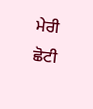ਮੇਰੀ ਛੋਟੀ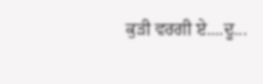ਕੁੜੀ ਵਰਗੀ ਏ....ਦੂ...